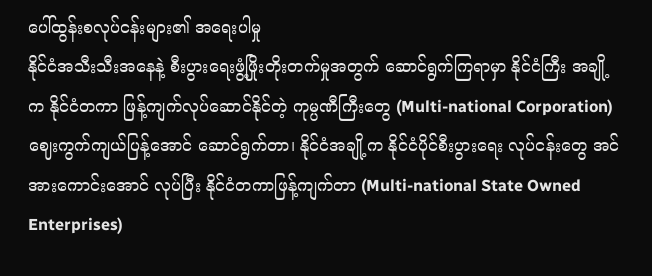ပေါ်ထွန်းစလုပ်ငန်းများ၏ အရေးပါမှု
နိုင်ငံအသီးသီးအနေနဲ့ စီးပွားရေးဖွံ့ဖြိုးတိုးတက်မှုအတွက် ဆောင်ရွက်ကြရာမှာ နိုင်ငံကြီး အချို့က နိုင်ငံတကာ ဖြန့်ကျက်လုပ်ဆောင်နိုင်တဲ့ ကုမ္ပဏီကြီးတွေ (Multi-national Corporation) ဈေးကွက်ကျယ်ပြန့်အောင် ဆောင်ရွက်တာ၊ နိုင်ငံအချို့က နိုင်ငံပိုင်စီးပွားရေး လုပ်ငန်းတွေ အင်အားကောင်းအောင် လုပ်ပြီး နိုင်ငံတကာဖြန့်ကျက်တာ (Multi-national State Owned Enterprises)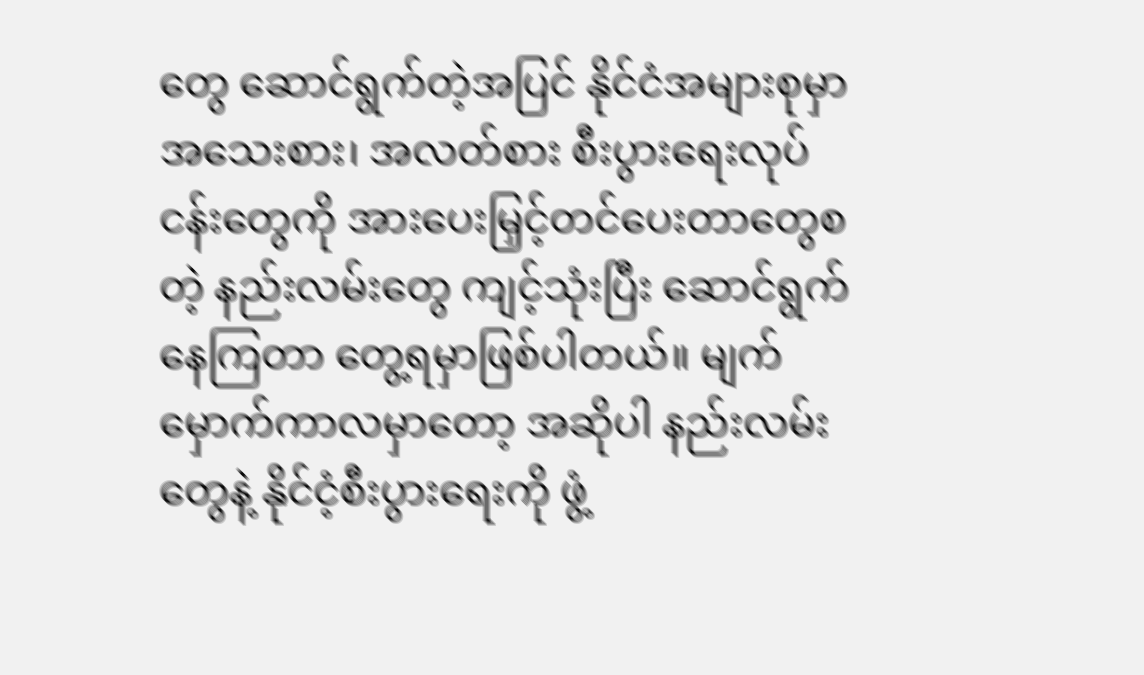တွေ ဆောင်ရွက်တဲ့အပြင် နိုင်ငံအများစုမှာ အသေးစား၊ အလတ်စား စီးပွားရေးလုပ်ငန်းတွေကို အားပေးမြှင့်တင်ပေးတာတွေစတဲ့ နည်းလမ်းတွေ ကျင့်သုံးပြီး ဆောင်ရွက်နေကြတာ တွေ့ရမှာဖြစ်ပါတယ်။ မျက်မှောက်ကာလမှာတော့ အဆိုပါ နည်းလမ်း တွေနဲ့ နိုင်ငံ့စီးပွားရေးကို ဖွံ့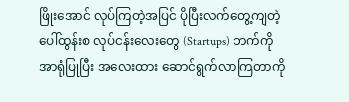ဖြိုးအောင် လုပ်ကြတဲ့အပြင် ပိုပြီးလက်တွေ့ကျတဲ့ ပေါ်ထွန်းစ လုပ်ငန်းလေးတွေ (Startups) ဘက်ကို အာရုံပြုပြီး အလေးထား ဆောင်ရွက်လာကြတာကို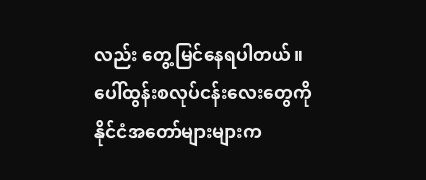လည်း တွေ့မြင်နေရပါတယ်။
ပေါ်ထွန်းစလုပ်ငန်းလေးတွေကို နိုင်ငံအတော်များများက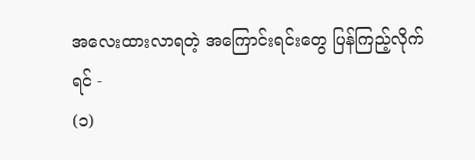အလေးထားလာရတဲ့ အကြောင်းရင်းတွေ ပြန်ကြည့်လိုက်ရင် -
(၁)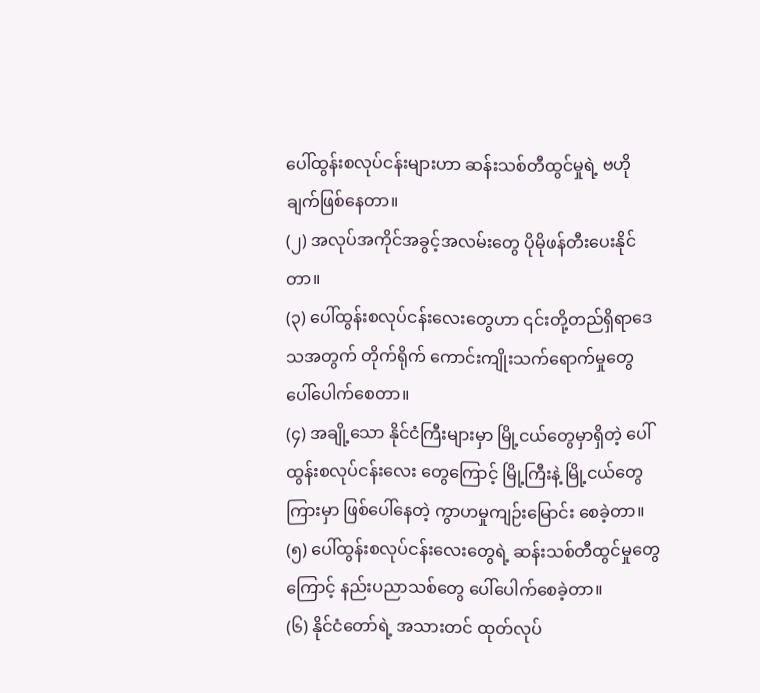ပေါ်ထွန်းစလုပ်ငန်းများဟာ ဆန်းသစ်တီထွင်မှုရဲ့ ဗဟိုချက်ဖြစ်နေတာ။
(၂) အလုပ်အကိုင်အခွင့်အလမ်းတွေ ပိုမိုဖန်တီးပေးနိုင်တာ။
(၃) ပေါ်ထွန်းစလုပ်ငန်းလေးတွေဟာ ၎င်းတို့တည်ရှိရာဒေသအတွက် တိုက်ရိုက် ကောင်းကျိုးသက်ရောက်မှုတွေ ပေါ်ပေါက်စေတာ။
(၄) အချို့သော နိုင်ငံကြီးများမှာ မြို့ငယ်တွေမှာရှိတဲ့ ပေါ်ထွန်းစလုပ်ငန်းလေး တွေကြောင့် မြို့ကြီးနဲ့ မြို့ငယ်တွေကြားမှာ ဖြစ်ပေါ်နေတဲ့ ကွာဟမှုကျဉ်းမြောင်း စေခဲ့တာ။
(၅) ပေါ်ထွန်းစလုပ်ငန်းလေးတွေရဲ့ ဆန်းသစ်တီထွင်မှုတွေကြောင့် နည်းပညာသစ်တွေ ပေါ်ပေါက်စေခဲ့တာ။
(၆) နိုင်ငံတော်ရဲ့ အသားတင် ထုတ်လုပ်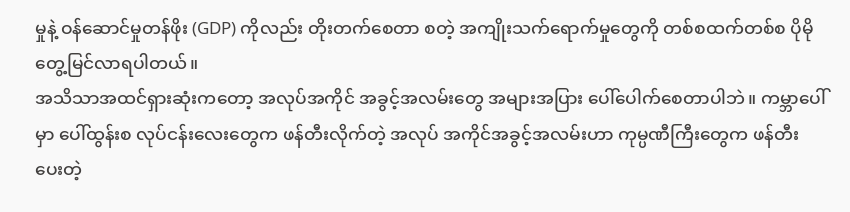မှုနဲ့ ဝန်ဆောင်မှုတန်ဖိုး (GDP) ကိုလည်း တိုးတက်စေတာ စတဲ့ အကျိုးသက်ရောက်မှုတွေကို တစ်စထက်တစ်စ ပိုမို တွေ့မြင်လာရပါတယ်။
အသိသာအထင်ရှားဆုံးကတော့ အလုပ်အကိုင် အခွင့်အလမ်းတွေ အများအပြား ပေါ်ပေါက်စေတာပါဘဲ။ ကမ္ဘာပေါ်မှာ ပေါ်ထွန်းစ လုပ်ငန်းလေးတွေက ဖန်တီးလိုက်တဲ့ အလုပ် အကိုင်အခွင့်အလမ်းဟာ ကုမ္ပဏီကြီးတွေက ဖန်တီးပေးတဲ့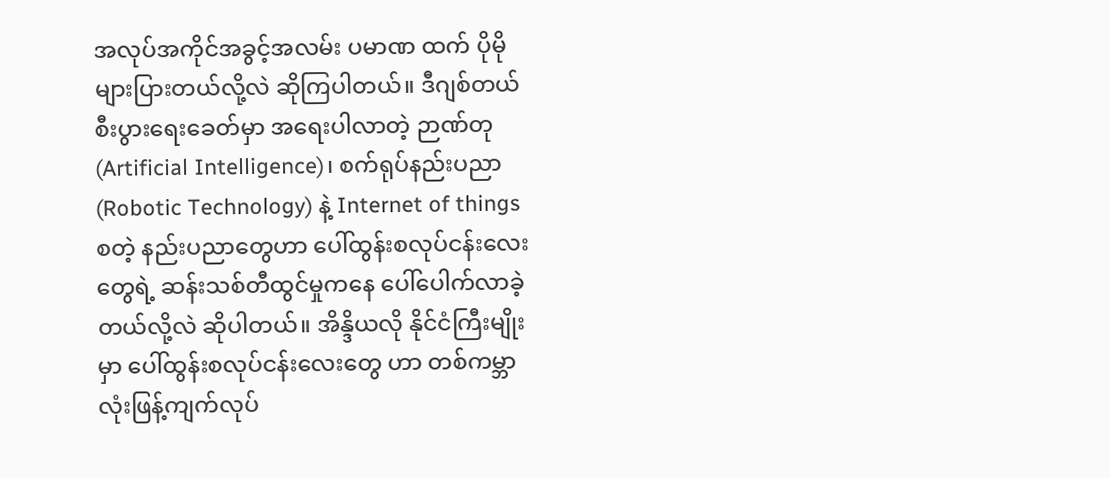အလုပ်အကိုင်အခွင့်အလမ်း ပမာဏ ထက် ပိုမိုများပြားတယ်လို့လဲ ဆိုကြပါတယ်။ ဒီဂျစ်တယ်စီးပွားရေးခေတ်မှာ အရေးပါလာတဲ့ ဉာဏ်တု (Artificial Intelligence)၊ စက်ရုပ်နည်းပညာ (Robotic Technology) နဲ့ Internet of things စတဲ့ နည်းပညာတွေဟာ ပေါ်ထွန်းစလုပ်ငန်းလေးတွေရဲ့ ဆန်းသစ်တီထွင်မှုကနေ ပေါ်ပေါက်လာခဲ့တယ်လို့လဲ ဆိုပါတယ်။ အိန္ဒိယလို နိုင်ငံကြီးမျိုးမှာ ပေါ်ထွန်းစလုပ်ငန်းလေးတွေ ဟာ တစ်ကမ္ဘာလုံးဖြန့်ကျက်လုပ်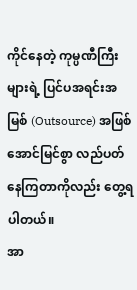ကိုင်နေတဲ့ ကုမ္ပဏီကြီးများရဲ့ ပြင်ပအရင်းအမြစ် (Outsource) အဖြစ် အောင်မြင်စွာ လည်ပတ်နေကြတာကိုလည်း တွေ့ရပါတယ်။
အာ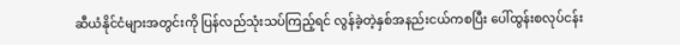ဆီယံနိုင်ငံများအတွင်းကို ပြန်လည်သုံးသပ်ကြည့်ရင် လွန်ခဲ့တဲ့နှစ်အနည်းငယ်ကစပြီး ပေါ်ထွန်းစလုပ်ငန်း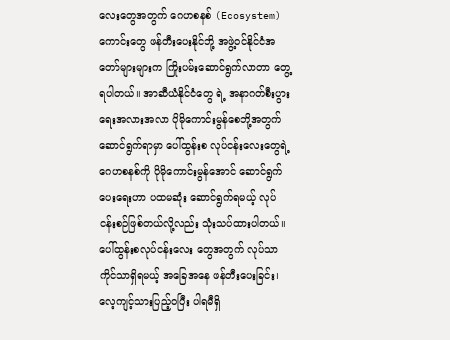လေးတွေအတွက် ဂေဟစနစ် (Ecosystem) ကောင်းတွေ ဖန်တီးပေးနိုင်ဘို့ အဖွဲ့ဝင်နိုင်ငံအတော်များများက ကြိုးပမ်းဆောင်ရွက်လာတာ တွေ့ရပါတယ်။ အာဆီယံနိုင်ငံတွေ ရဲ့ အနာဂတ်စီးပွားရေးအလားအလာ ပိုမိုကောင်းမွန်စေဘို့အတွက် ဆောင်ရွက်ရာမှာ ပေါ်ထွန်းစ လုပ်ငန်းလေးတွေရဲ့ ဂေဟစနစ်ကို ပိုမိုကောင်းမွန်အောင် ဆောင်ရွက်ပေးရေးဟာ ပထမဆုံး ဆောင်ရွက်ရမယ့် လုပ်ငန်းစဉ်ဖြစ်တယ်လို့လည်း သုံးသပ်ထားပါတယ်။ ပေါ်ထွန်းစလုပ်ငန်းလေး တွေအတွက် လုပ်သာကိုင်သာရှိရမယ့် အခြေအနေ ဖန်တီးပေးခြင်း၊ လေ့ကျင့်သားပြည့်ဝပြီး ပါရမီရှိ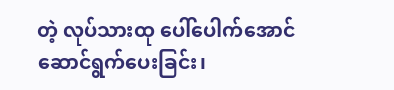တဲ့ လုပ်သားထု ပေါ်ပေါက်အောင် ဆောင်ရွက်ပေးခြင်း၊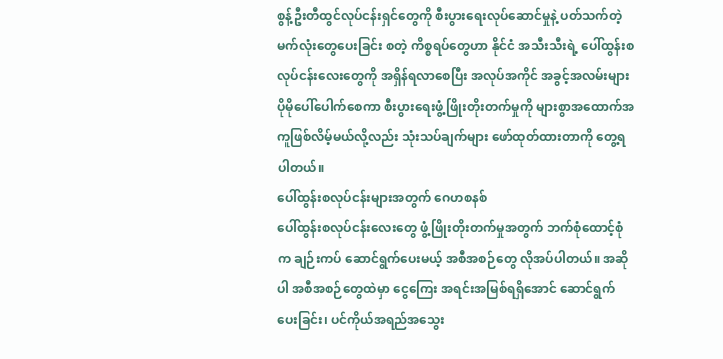စွန့်ဦးတီထွင်လုပ်ငန်းရှင်တွေကို စီးပွားရေးလုပ်ဆောင်မှုနဲ့ ပတ်သက်တဲ့ မက်လုံးတွေပေးခြင်း စတဲ့ ကိစ္စရပ်တွေဟာ နိုင်ငံ အသီးသီးရဲ့ ပေါ်ထွန်းစလုပ်ငန်းလေးတွေကို အရှိန်ရလာစေပြီး အလုပ်အကိုင် အခွင့်အလမ်းများ ပိုမိုပေါ်ပေါက်စေကာ စီးပွားရေးဖွံ့ဖြိုးတိုးတက်မှုကို များစွာအထောက်အကူဖြစ်လိမ့်မယ်လို့လည်း သုံးသပ်ချက်များ ဖော်ထုတ်ထားတာကို တွေ့ရပါတယ်။
ပေါ်ထွန်းစလုပ်ငန်းများအတွက် ဂေဟစနစ်
ပေါ်ထွန်းစလုပ်ငန်းလေးတွေ ဖွံ့ဖြိုးတိုးတက်မှုအတွက် ဘက်စုံထောင့်စုံက ချဉ်းကပ် ဆောင်ရွက်ပေးမယ့် အစီအစဉ်တွေ လိုအပ်ပါတယ်။ အဆိုပါ အစီအစဉ်တွေထဲမှာ ငွေကြေး အရင်းအမြစ်ရရှိအောင် ဆောင်ရွက်ပေးခြင်း၊ ပင်ကိုယ်အရည်အသွေး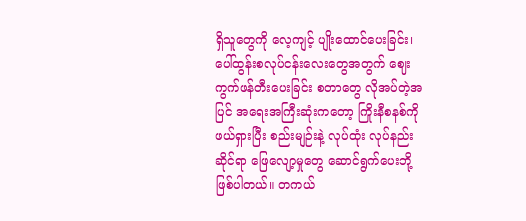ရှိသူတွေကို လေ့ကျင့် ပျိုးထောင်ပေးခြင်း၊ ပေါ်ထွန်းစလုပ်ငန်းလေးတွေအတွက် ဈေးကွက်ဖန်တီးပေးခြင်း စတာတွေ လိုအပ်တဲ့အပြင် အရေးအကြီးဆုံးကတော့ ကြိုးနီစနစ်ကို ဖယ်ရှားပြီး စည်းမျဉ်းနဲ့ လုပ်ထုံး လုပ်နည်းဆိုင်ရာ ဖြေလျော့မှုတွေ ဆောင်ရွက်ပေးဘို့ ဖြစ်ပါတယ်။ တကယ်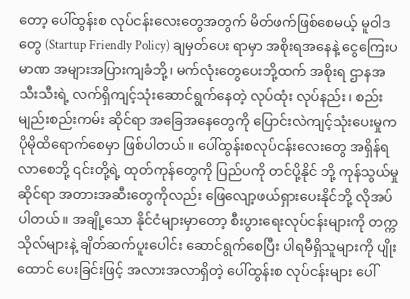တော့ ပေါ်ထွန်းစ လုပ်ငန်းလေးတွေအတွက် မိတ်ဖက်ဖြစ်စေမယ့် မူဝါဒတွေ (Startup Friendly Policy) ချမှတ်ပေး ရာမှာ အစိုးရအနေနဲ့ ငွေကြေးပမာဏ အများအပြားကျခံဘို့၊ မက်လုံးတွေပေးဘို့ထက် အစိုးရ ဌာနအသီးသီးရဲ့ လက်ရှိကျင့်သုံးဆောင်ရွက်နေတဲ့ လုပ်ထုံး လုပ်နည်း၊ စည်းမျည်းစည်းကမ်း ဆိုင်ရာ အခြေအနေတွေကို ပြောင်းလဲကျင့်သုံးပေးမှုက ပိုမိုထိရောက်စေမှာ ဖြစ်ပါတယ်။ ပေါ်ထွန်းစလုပ်ငန်းလေးတွေ အရှိန်ရလာစေဘို့ ၎င်းတို့ရဲ့ ထုတ်ကုန်တွေကို ပြည်ပကို တင်ပို့နိုင် ဘို့ ကုန်သွယ်မှုဆိုင်ရာ အတားအဆီးတွေကိုလည်း ဖြေလျော့ဖယ်ရှားပေးနိုင်ဘို့ လိုအပ်ပါတယ်။ အချို့သော နိုင်ငံများမှာတော့ စီးပွားရေးလုပ်ငန်းများကို တက္ကသိုလ်များနဲ့ ချိတ်ဆက်ပူးပေါင်း ဆောင်ရွက်စေပြီး ပါရမီရှိသူများကို ပျိုးထောင် ပေးခြင်းဖြင့် အလားအလာရှိတဲ့ ပေါ်ထွန်းစ လုပ်ငန်းများ ပေါ်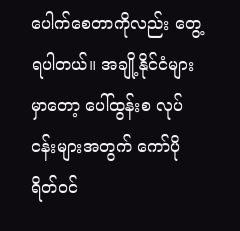ပေါက်စေတာကိုလည်း တွေ့ရပါတယ်။ အချို့နိုင်ငံများမှာတော့ ပေါ်ထွန်းစ လုပ်ငန်းများအတွက် ကော်ပိုရိတ်ဝင်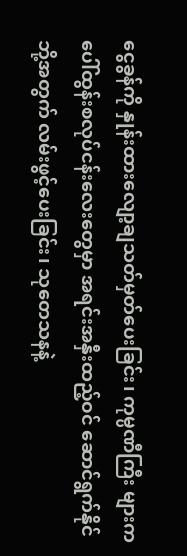ငွေခွန်ကို နှုန်းထားလျော့ချသတ်မှတ်ပေးခြင်း၊ ကုမ္ပဏီကြီး များက ပေါ်ထွန်းစလုပ်ငန်းလေးတွေမှာ အရင်းအနှီးထည့်ဝင် ဆောင်ရွက်နိုင်ဘို့အတွက် လမ်းဖွင့်ပေးခြင်း၊ သုတေသနနဲ့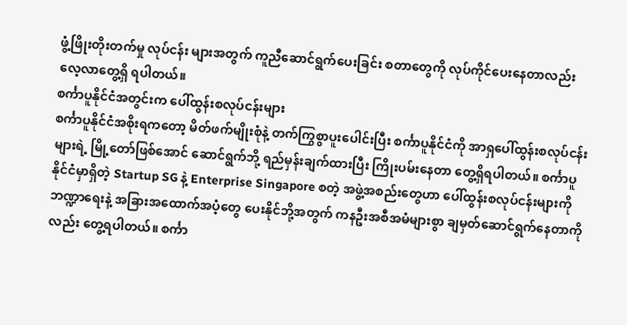ဖွံ့ဖြိုးတိုးတက်မှု လုပ်ငန်း များအတွက် ကူညီဆောင်ရွက်ပေးခြင်း စတာတွေကို လုပ်ကိုင်ပေးနေတာလည်း လေ့လာတွေ့ရှိ ရပါတယ်။
စင်္ကာပူနိုင်ငံအတွင်းက ပေါ်ထွန်းစလုပ်ငန်းများ
စင်္ကာပူနိုင်ငံအစိုးရကတော့ မိတ်ဖက်မျိုးစုံနဲ့ တက်ကြွစွာပူးပေါင်းပြီး စင်္ကာပူနိုင်ငံကို အာရှပေါ်ထွန်းစလုပ်ငန်းများရဲ့ မြို့တော်ဖြစ်အောင် ဆောင်ရွက်ဘို့ ရည်မှန်းချက်ထားပြီး ကြိုးပမ်းနေတာ တွေ့ရှိရပါတယ်။ စင်္ကာပူနိုင်ငံမှာရှိတဲ့ Startup SG နဲ့ Enterprise Singapore စတဲ့ အဖွဲ့အစည်းတွေဟာ ပေါ်ထွန်းစလုပ်ငန်းများကို ဘဏ္ဍာရေးနဲ့ အခြားအထောက်အပံ့တွေ ပေးနိုင်ဘို့အတွက် ကနဦးအစီအမံများစွာ ချမှတ်ဆောင်ရွက်နေတာကိုလည်း တွေ့ရပါတယ်။ စင်္ကာ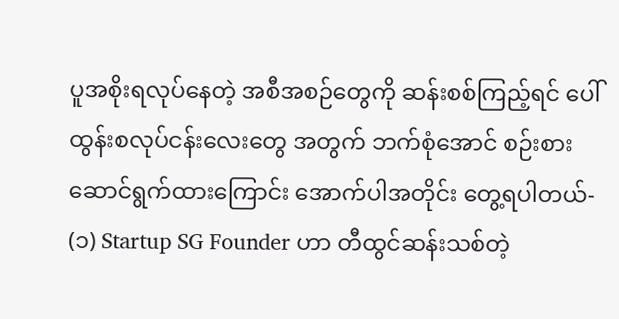ပူအစိုးရလုပ်နေတဲ့ အစီအစဉ်တွေကို ဆန်းစစ်ကြည့်ရင် ပေါ်ထွန်းစလုပ်ငန်းလေးတွေ အတွက် ဘက်စုံအောင် စဉ်းစားဆောင်ရွက်ထားကြောင်း အောက်ပါအတိုင်း တွေ့ရပါတယ်-
(၁) Startup SG Founder ဟာ တီထွင်ဆန်းသစ်တဲ့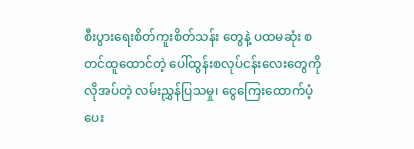စီးပွားရေးစိတ်ကူးစိတ်သန်း တွေနဲ့ ပထမဆုံး စတင်ထူထောင်တဲ့ ပေါ်ထွန်းစလုပ်ငန်းလေးတွေကို လိုအပ်တဲ့ လမ်းညွှန်ပြသမှု၊ ငွေကြေးထောက်ပံ့ပေး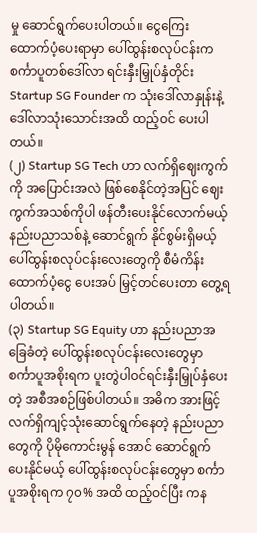မှု ဆောင်ရွက်ပေးပါတယ်။ ငွေကြေး ထောက်ပံ့ပေးရာမှာ ပေါ်ထွန်းစလုပ်ငန်းက စင်္ကာပူတစ်ဒေါ်လာ ရင်းနှီးမြှုပ်နှံတိုင်း Startup SG Founder က သုံးဒေါ်လာနှုန်းနဲ့ ဒေါ်လာသုံးသောင်းအထိ ထည့်ဝင် ပေးပါတယ်။
(၂) Startup SG Tech ဟာ လက်ရှိဈေးကွက်ကို အပြောင်းအလဲ ဖြစ်စေနိုင်တဲ့အပြင် ဈေးကွက်အသစ်ကိုပါ ဖန်တီးပေးနိုင်လောက်မယ့် နည်းပညာသစ်နဲ့ ဆောင်ရွက် နိုင်စွမ်းရှိမယ့် ပေါ်ထွန်းစလုပ်ငန်းလေးတွေကို စီမံကိန်းထောက်ပံ့ငွေ ပေးအပ် မြှင့်တင်ပေးတာ တွေ့ရပါတယ်။
(၃) Startup SG Equity ဟာ နည်းပညာအခြေခံတဲ့ ပေါ်ထွန်းစလုပ်ငန်းလေးတွေမှာ စင်္ကာပူအစိုးရက ပူးတွဲပါဝင်ရင်းနှီးမြှုပ်နှံပေးတဲ့ အစီအစဉ်ဖြစ်ပါတယ်။ အဓိက အားဖြင့် လက်ရှိကျင့်သုံးဆောင်ရွက်နေတဲ့ နည်းပညာတွေကို ပိုမိုကောင်းမွန် အောင် ဆောင်ရွက်ပေးနိုင်မယ့် ပေါ်ထွန်းစလုပ်ငန်းတွေမှာ စင်္ကာပူအစိုးရက ၇၀% အထိ ထည့်ဝင်ပြီး ကန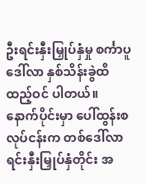ဦးရင်းနှီးမြှုပ်နှံမှု စင်္ကာပူဒေါ်လာ နှစ်သိန်းခွဲထိ ထည့်ဝင် ပါတယ်။ နောက်ပိုင်းမှာ ပေါ်ထွန်းစလုပ်ငန်းက တစ်ဒေါ်လာရင်းနှီးမြှုပ်နှံတိုင်း အ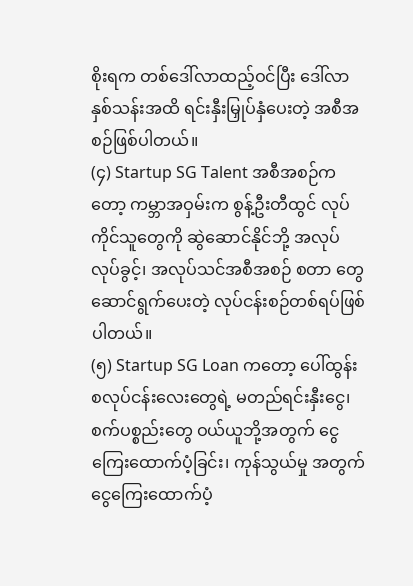စိုးရက တစ်ဒေါ်လာထည့်ဝင်ပြီး ဒေါ်လာနှစ်သန်းအထိ ရင်းနှီးမြှုပ်နှံပေးတဲ့ အစီအစဉ်ဖြစ်ပါတယ်။
(၄) Startup SG Talent အစီအစဉ်ကတော့ ကမ္ဘာအဝှမ်းက စွန့်ဦးတီထွင် လုပ်ကိုင်သူတွေကို ဆွဲဆောင်နိုင်ဘို့ အလုပ်လုပ်ခွင့်၊ အလုပ်သင်အစီအစဉ် စတာ တွေ ဆောင်ရွက်ပေးတဲ့ လုပ်ငန်းစဉ်တစ်ရပ်ဖြစ်ပါတယ်။
(၅) Startup SG Loan ကတော့ ပေါ်ထွန်းစလုပ်ငန်းလေးတွေရဲ့ မတည်ရင်းနှီးငွေ၊ စက်ပစ္စည်းတွေ ဝယ်ယူဘို့အတွက် ငွေကြေးထောက်ပံ့ခြင်း၊ ကုန်သွယ်မှု အတွက် ငွေကြေးထောက်ပံ့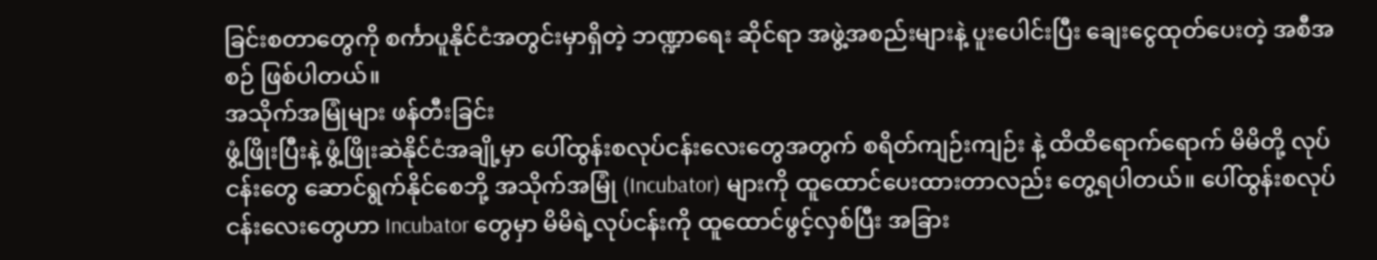ခြင်းစတာတွေကို စင်္ကာပူနိုင်ငံအတွင်းမှာရှိတဲ့ ဘဏ္ဍာရေး ဆိုင်ရာ အဖွဲ့အစည်းများနဲ့ ပူးပေါင်းပြီး ချေးငွေထုတ်ပေးတဲ့ အစီအစဉ် ဖြစ်ပါတယ်။
အသိုက်အမြုံများ ဖန်တီးခြင်း
ဖွံ့ဖြိုးပြီးနဲ့ ဖွံ့ဖြိုးဆဲနိုင်ငံအချို့မှာ ပေါ်ထွန်းစလုပ်ငန်းလေးတွေအတွက် စရိတ်ကျဉ်းကျဉ်း နဲ့ ထိထိရောက်ရောက် မိမိတို့ လုပ်ငန်းတွေ ဆောင်ရွက်နိုင်စေဘို့ အသိုက်အမြုံ (Incubator) များကို ထူထောင်ပေးထားတာလည်း တွေ့ရပါတယ်။ ပေါ်ထွန်းစလုပ်ငန်းလေးတွေဟာ Incubator တွေမှာ မိမိရဲ့လုပ်ငန်းကို ထူထောင်ဖွင့်လှစ်ပြီး အခြား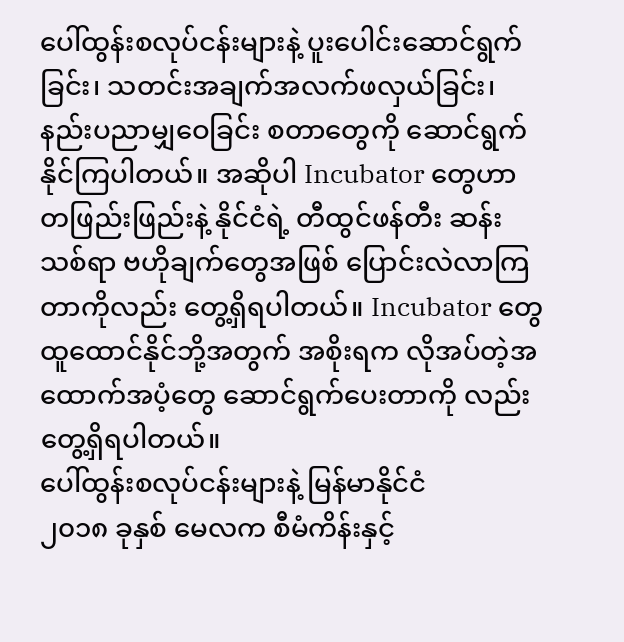ပေါ်ထွန်းစလုပ်ငန်းများနဲ့ ပူးပေါင်းဆောင်ရွက်ခြင်း၊ သတင်းအချက်အလက်ဖလှယ်ခြင်း၊ နည်းပညာမျှဝေခြင်း စတာတွေကို ဆောင်ရွက်နိုင်ကြပါတယ်။ အဆိုပါ Incubator တွေဟာ တဖြည်းဖြည်းနဲ့ နိုင်ငံရဲ့ တီထွင်ဖန်တီး ဆန်းသစ်ရာ ဗဟိုချက်တွေအဖြစ် ပြောင်းလဲလာကြတာကိုလည်း တွေ့ရှိရပါတယ်။ Incubator တွေ ထူထောင်နိုင်ဘို့အတွက် အစိုးရက လိုအပ်တဲ့အထောက်အပံ့တွေ ဆောင်ရွက်ပေးတာကို လည်း တွေ့ရှိရပါတယ်။
ပေါ်ထွန်းစလုပ်ငန်းများနဲ့ မြန်မာနိုင်ငံ
၂၀၁၈ ခုနှစ် မေလက စီမံကိန်းနှင့်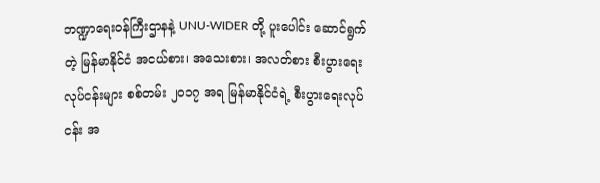ဘဏ္ဍာရေးဝန်ကြီးဌာနနဲ့ UNU-WIDER တို့ ပူးပေါင်း ဆောင်ရွက်တဲ့ မြန်မာနိုင်ငံ အငယ်စား၊ အသေးစား၊ အလတ်စား စီးပွားရေးလုပ်ငန်းများ စစ်တမ်း ၂၀၁၇ အရ မြန်မာနိုင်ငံရဲ့ စီးပွားရေးလုပ်ငန်း အ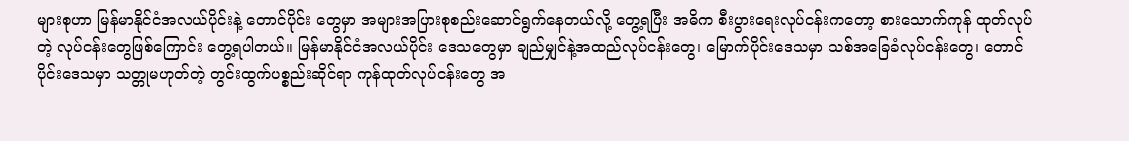များစုဟာ မြန်မာနိုင်ငံအလယ်ပိုင်းနဲ့ တောင်ပိုင်း တွေမှာ အများအပြားစုစည်းဆောင်ရွက်နေတယ်လို့ တွေ့ရပြီး အဓိက စီးပွားရေးလုပ်ငန်းကတော့ စားသောက်ကုန် ထုတ်လုပ်တဲ့ လုပ်ငန်းတွေဖြစ်ကြောင်း တွေ့ရပါတယ်။ မြန်မာနိုင်ငံအလယ်ပိုင်း ဒေသတွေမှာ ချည်မျှင်နဲ့အထည်လုပ်ငန်းတွေ၊ မြောက်ပိုင်းဒေသမှာ သစ်အခြေခံလုပ်ငန်းတွေ၊ တောင်ပိုင်းဒေသမှာ သတ္တုမဟုတ်တဲ့ တွင်းထွက်ပစ္စည်းဆိုင်ရာ ကုန်ထုတ်လုပ်ငန်းတွေ အ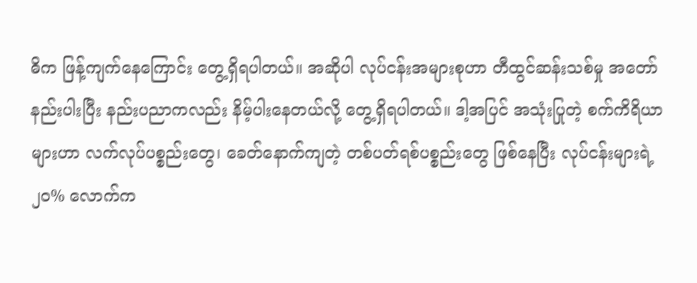ဓိက ဖြန့်ကျက်နေကြောင်း တွေ့ရှိရပါတယ်။ အဆိုပါ လုပ်ငန်းအများစုဟာ တီထွင်ဆန်းသစ်မှု အတော် နည်းပါးပြီး နည်းပညာကလည်း နိမ့်ပါးနေတယ်လို့ တွေ့ရှိရပါတယ်။ ဒါ့အပြင် အသုံးပြုတဲ့ စက်ကိရိယာများဟာ လက်လုပ်ပစ္စည်းတွေ၊ ခေတ်နောက်ကျတဲ့ တစ်ပတ်ရစ်ပစ္စည်းတွေ ဖြစ်နေပြီး လုပ်ငန်းများရဲ့ ၂၀% လောက်က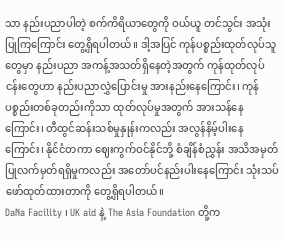သာ နည်းပညာပါတဲ့ စက်ကိရိယာတွေကို ဝယ်ယူ တင်သွင်း အသုံးပြုကြကြောင်း တွေ့ရှိရပါတယ်။ ဒါ့အပြင် ကုန်ပစ္စည်းထုတ်လုပ်သူတွေမှာ နည်းပညာ အကန့်အသတ်ရှိနေတဲ့အတွက် ကုန်ထုတ်လုပ်ငန်းတွေဟာ နည်းပညာလွှဲပြောင်းမှု အားနည်းနေကြောင်း၊ ကုန်ပစ္စည်းတစ်ခုတည်းကိုသာ ထုတ်လုပ်မှုအတွက် အားသန်နေ ကြောင်း၊ တီထွင်ဆန်းသစ်မှုနှုန်းကလည်း အလွန်နိမ့်ပါးနေကြောင်း၊ နိုင်ငံတကာ ဈေးကွက်ဝင်နိုင်ဘို့ စံချိန်စံညွှန်း အသိအမှတ်ပြုလက်မှတ်ရရှိမှုကလည်း အတော်ပင်နည်းပါးနေကြောင်း သုံးသပ် ဖော်ထုတ်ထားတာကို တွေ့ရှိရပါတယ်။
DaNa Facility ၊ UK aid နဲ့ The Asia Foundation တို့က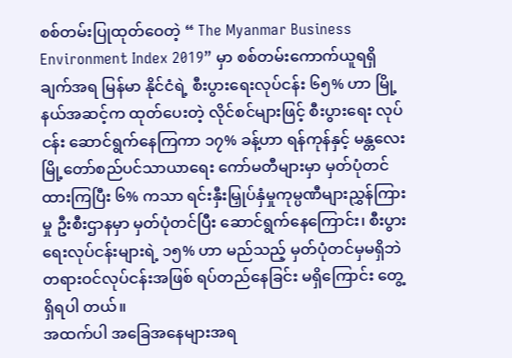စစ်တမ်းပြုထုတ်ဝေတဲ့ “ The Myanmar Business Environment Index 2019” မှာ စစ်တမ်းကောက်ယူရရှိချက်အရ မြန်မာ နိုင်ငံရဲ့ စီးပွားရေးလုပ်ငန်း ၆၅% ဟာ မြို့နယ်အဆင့်က ထုတ်ပေးတဲ့ လိုင်စင်များဖြင့် စီးပွားရေး လုပ်ငန်း ဆောင်ရွက်နေကြကာ ၁၇% ခန့်ဟာ ရန်ကုန်နှင့် မန္တလေး မြို့တော်စည်ပင်သာယာရေး ကော်မတီများမှာ မှတ်ပုံတင်ထားကြပြီး ၆% ကသာ ရင်းနှီးမြှုပ်နှံမှုကုမ္ပဏီများညွှန်ကြားမှု ဦးစီးဌာနမှာ မှတ်ပုံတင်ပြီး ဆောင်ရွက်နေကြောင်း၊ စီးပွားရေးလုပ်ငန်းများရဲ့ ၁၅% ဟာ မည်သည့် မှတ်ပုံတင်မှမရှိဘဲ တရားဝင်လုပ်ငန်းအဖြစ် ရပ်တည်နေခြင်း မရှိကြောင်း တွေ့ရှိရပါ တယ်။
အထက်ပါ အခြေအနေများအရ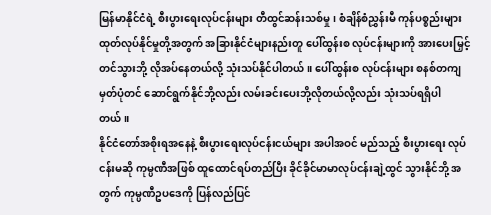မြန်မာနိုင်ငံရဲ့ စီးပွားရေးလုပ်ငန်းများ တီထွင်ဆန်းသစ်မှု၊ စံချိန်စံညွှန်းမီ ကုန်ပစ္စည်းများထုတ်လုပ်နိုင်မှုတို့အတွက် အခြားနိုင်ငံများနည်းတူ ပေါ်ထွန်းစ လုပ်ငန်းများကို အားပေးမြှင့်တင်သွားဘို့ လိုအပ်နေတယ်လို့ သုံးသပ်နိုင်ပါတယ်။ ပေါ်ထွန်းစ လုပ်ငန်းများ စနစ်တကျမှတ်ပုံတင် ဆောင်ရွက်နိုင်ဘို့လည်း လမ်းခင်းပေးဘို့လိုတယ်လို့လည်း သုံးသပ်ရရှိပါတယ်။
နိုင်ငံတော်အစိုးရအနေနဲ့ စီးပွားရေးလုပ်ငန်းငယ်များ အပါအဝင် မည်သည့် စီးပွားရေး လုပ်ငန်းမဆို ကုမ္ပဏီအဖြစ် ထူထောင်ရပ်တည်ပြီး ခိုင်ခိုင်မာမာလုပ်ငန်းချဲ့ထွင် သွားနိုင်ဘို့ အတွက် ကုမ္ပဏီဥပဒေကို ပြန်လည်ပြင်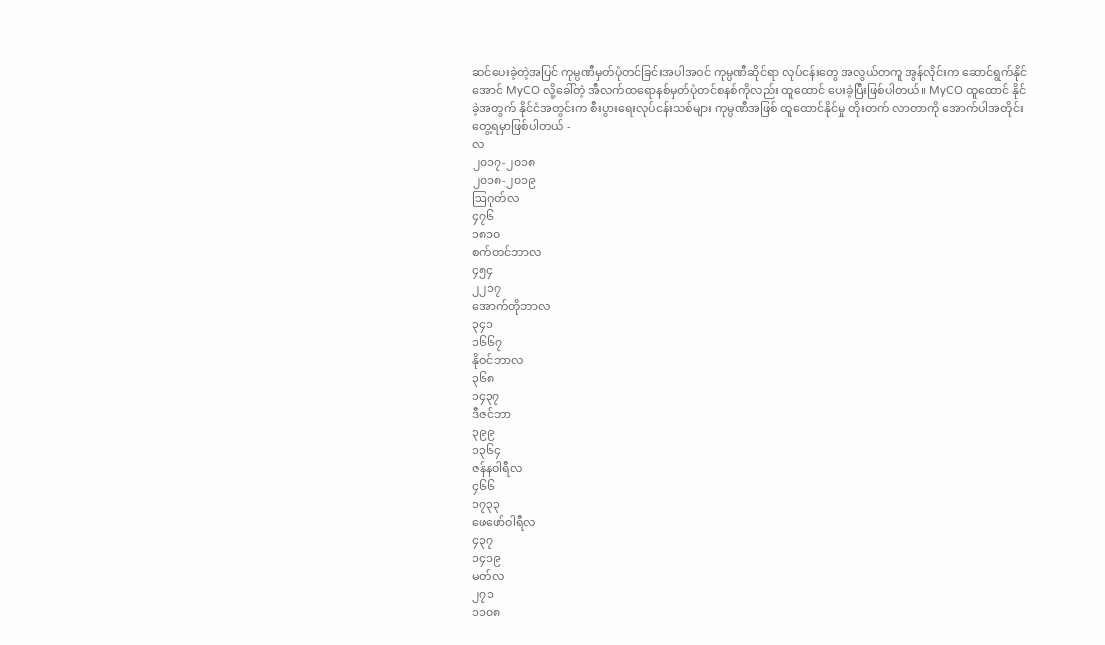ဆင်ပေးခဲ့တဲ့အပြင် ကုမ္ပဏီမှတ်ပုံတင်ခြင်းအပါအဝင် ကုမ္ပဏီဆိုင်ရာ လုပ်ငန်းတွေ အလွယ်တကူ အွန်လိုင်းက ဆောင်ရွက်နိုင်အောင် MyCO လို့ခေါ်တဲ့ အီလက်ထရောနစ်မှတ်ပုံတင်စနစ်ကိုလည်း ထူထောင် ပေးခဲ့ပြီးဖြစ်ပါတယ်။ MyCO ထူထောင် နိုင်ခဲ့အတွက် နိုင်ငံအတွင်းက စီးပွားရေးလုပ်ငန်းသစ်များ ကုမ္ပဏီအဖြစ် ထူထောင်နိုင်မှု တိုးတက် လာတာကို အောက်ပါအတိုင်း တွေ့ရမှာဖြစ်ပါတယ် -
လ
၂၀၁၇-၂၀၁၈
၂၀၁၈-၂၀၁၉
ဩဂုတ်လ
၄၇၆
၁၈၁၀
စက်တင်ဘာလ
၄၅၄
၂၂၁၇
အောက်တိုဘာလ
၃၄၁
၁၆၆၇
နိုဝင်ဘာလ
၃၆၈
၁၄၃၇
ဒီဇင်ဘာ
၃၉၉
၁၃၆၄
ဇန်နဝါရီလ
၄၆၆
၁၇၃၃
ဖေဖော်ဝါရီလ
၄၃၇
၁၄၁၉
မတ်လ
၂၇၁
၁၁၀၈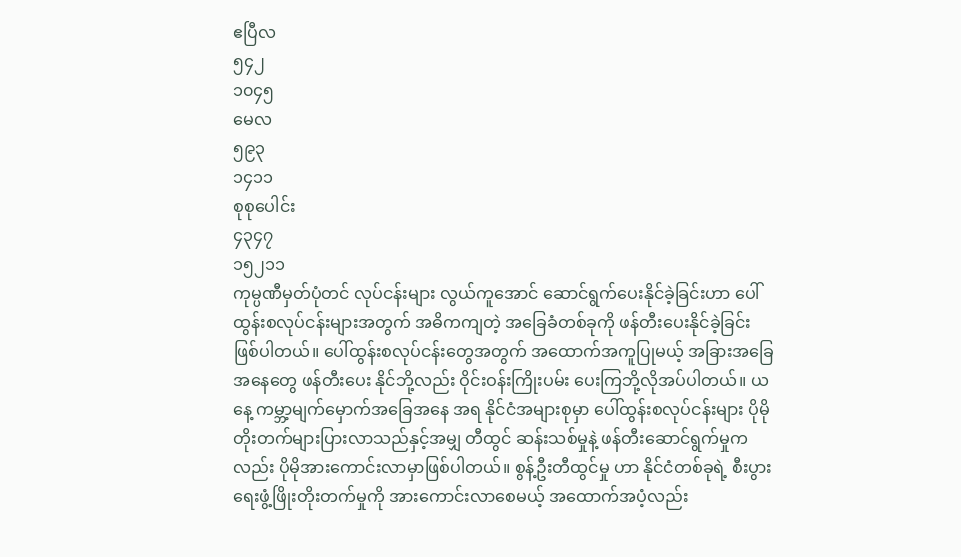ဧပြီလ
၅၄၂
၁၀၄၅
မေလ
၅၉၃
၁၄၁၁
စုစုပေါင်း
၄၃၄၇
၁၅၂၁၁
ကုမ္ပဏီမှတ်ပုံတင် လုပ်ငန်းများ လွယ်ကူအောင် ဆောင်ရွက်ပေးနိုင်ခဲ့ခြင်းဟာ ပေါ်ထွန်းစလုပ်ငန်းများအတွက် အဓိကကျတဲ့ အခြေခံတစ်ခုကို ဖန်တီးပေးနိုင်ခဲ့ခြင်း ဖြစ်ပါတယ်။ ပေါ်ထွန်းစလုပ်ငန်းတွေအတွက် အထောက်အကူပြုမယ့် အခြားအခြေအနေတွေ ဖန်တီးပေး နိုင်ဘို့လည်း ဝိုင်းဝန်းကြိုးပမ်း ပေးကြဘို့လိုအပ်ပါတယ်။ ယနေ့ ကမ္ဘာ့မျက်မှောက်အခြေအနေ အရ နိုင်ငံအများစုမှာ ပေါ်ထွန်းစလုပ်ငန်းများ ပိုမိုတိုးတက်များပြားလာသည်နှင့်အမျှ တီထွင် ဆန်းသစ်မှုနဲ့ ဖန်တီးဆောင်ရွက်မှုကလည်း ပိုမိုအားကောင်းလာမှာဖြစ်ပါတယ်။ စွန့်ဦးတီထွင်မှု ဟာ နိုင်ငံတစ်ခုရဲ့ စီးပွားရေးဖွံ့ဖြိုးတိုးတက်မှုကို အားကောင်းလာစေမယ့် အထောက်အပံ့လည်း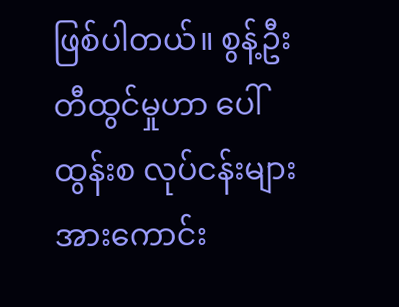ဖြစ်ပါတယ်။ စွန့်ဦးတီထွင်မှုဟာ ပေါ်ထွန်းစ လုပ်ငန်းများ အားကောင်း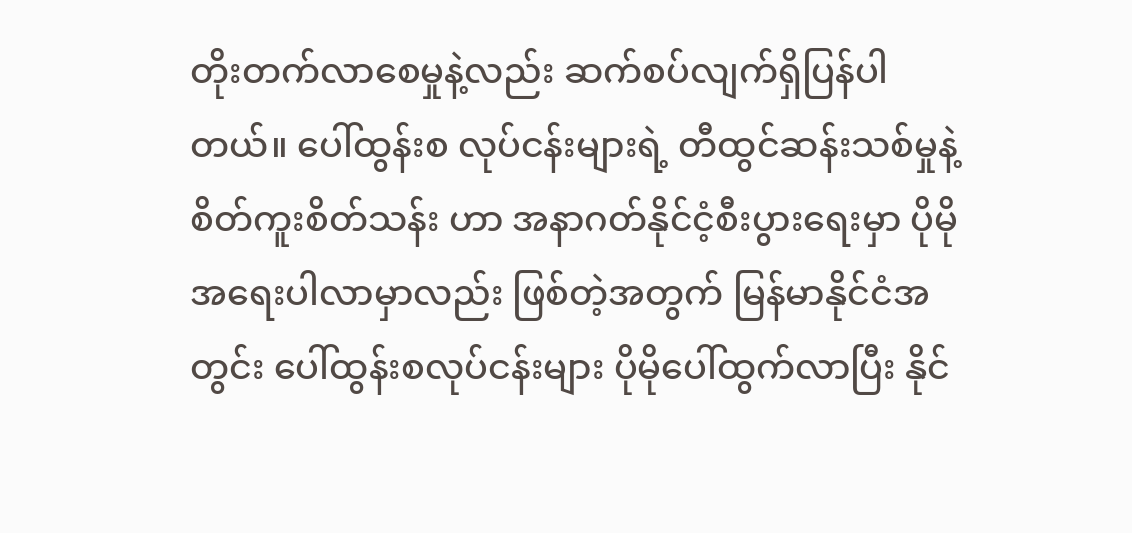တိုးတက်လာစေမှုနဲ့လည်း ဆက်စပ်လျက်ရှိပြန်ပါတယ်။ ပေါ်ထွန်းစ လုပ်ငန်းများရဲ့ တီထွင်ဆန်းသစ်မှုနဲ့ စိတ်ကူးစိတ်သန်း ဟာ အနာဂတ်နိုင်ငံ့စီးပွားရေးမှာ ပိုမို အရေးပါလာမှာလည်း ဖြစ်တဲ့အတွက် မြန်မာနိုင်ငံအတွင်း ပေါ်ထွန်းစလုပ်ငန်းများ ပိုမိုပေါ်ထွက်လာပြီး နိုင်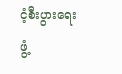ငံ့စီးပွားရေးဖွံ့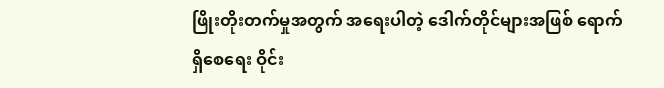ဖြိုးတိုးတက်မှုအတွက် အရေးပါတဲ့ ဒေါက်တိုင်များအဖြစ် ရောက်ရှိစေရေး ဝိုင်း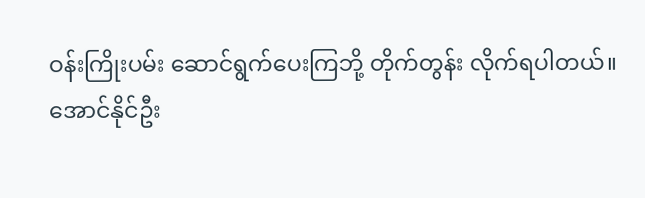ဝန်းကြိုးပမ်း ဆောင်ရွက်ပေးကြဘို့ တိုက်တွန်း လိုက်ရပါတယ်။
အောင်နိုင်ဦး